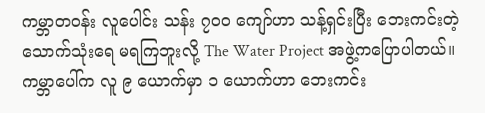ကမ္ဘာတဝန်း လူပေါင်း သန်း ၇၀၀ ကျော်ဟာ သန့်ရှင်းပြီး ဘေးကင်းတဲ့ သောက်သုံးရေ မရကြဘူးလို့ The Water Project အဖွဲ့ကပြောပါတယ်။ ကမ္ဘာပေါ်က လူ ၉ ယောက်မှာ ၁ ယောက်ဟာ ဘေးကင်း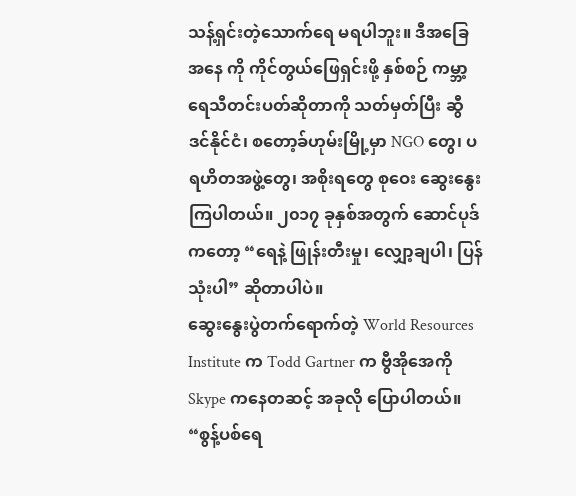သန့်ရှင်းတဲ့သောက်ရေ မရပါဘူး။ ဒီအခြေအနေ ကို ကိုင်တွယ်ဖြေရှင်းဖို့ နှစ်စဉ် ကမ္ဘာ့ရေသီတင်းပတ်ဆိုတာကို သတ်မှတ်ပြီး ဆွီဒင်နိုင်ငံ၊ စတော့ခ်ဟုမ်းမြို့မှာ NGO တွေ၊ ပရဟိတအဖွဲ့တွေ၊ အစိုးရတွေ စုဝေး ဆွေးနွေးကြပါတယ်။ ၂၀၁၇ ခုနှစ်အတွက် ဆောင်ပုဒ်ကတော့ “ရေနဲ့ ဖြုန်းတီးမှု၊ လျှော့ချပါ၊ ပြန်သုံးပါ” ဆိုတာပါပဲ။
ဆွေးနွေးပွဲတက်ရောက်တဲ့ World Resources Institute က Todd Gartner က ဗွီအိုအေကို Skype ကနေတဆင့် အခုလို ပြောပါတယ်။
“စွန့်ပစ်ရေ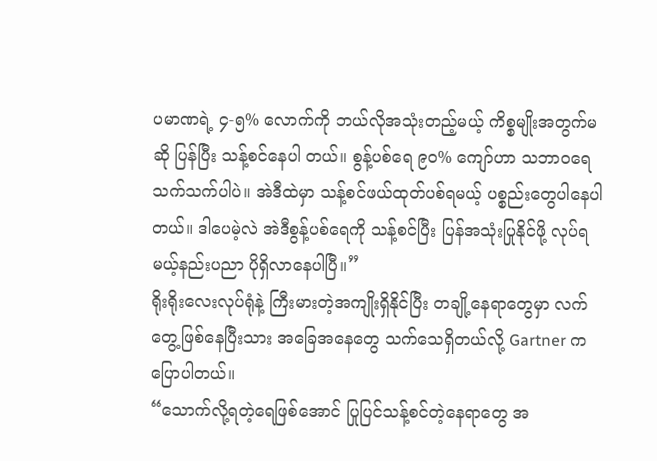ပမာဏရဲ့ ၄-၅% လောက်ကို ဘယ်လိုအသုံးတည့်မယ့် ကိစ္စမျိုးအတွက်မဆို ပြန်ပြီး သန့်စင်နေပါ တယ်။ စွန့်ပစ်ရေ ၉၀% ကျော်ဟာ သဘာဝရေသက်သက်ပါပဲ။ အဲဒီထဲမှာ သန့်စင်ဖယ်ထုတ်ပစ်ရမယ့် ပစ္စည်းတွေပါနေပါတယ်။ ဒါပေမဲ့လဲ အဲဒီစွန့်ပစ်ရေကို သန့်စင်ပြီး ပြန်အသုံးပြုနိုင်ဖို့ လုပ်ရမယ့်နည်းပညာ ပိုရှိလာနေပါပြီ။”
ရိုးရိုးလေးလုပ်ရုံနဲ့ ကြီးမားတဲ့အကျိုးရှိနိုင်ပြီး တချို့နေရာတွေမှာ လက်တွေ့ဖြစ်နေပြီးသား အခြေအနေတွေ သက်သေရှိတယ်လို့ Gartner ကပြောပါတယ်။
“သောက်လို့ရတဲ့ရေဖြစ်အောင် ပြုပြင်သန့်စင်တဲ့နေရာတွေ အ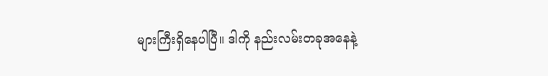များကြီးရှိနေပါပြီ။ ဒါကို နည်းလမ်းတခုအနေနဲ့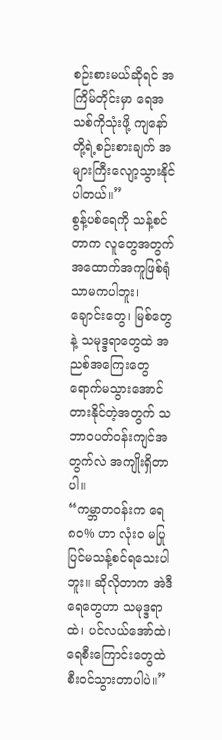စဉ်းစားမယ်ဆိုရင် အကြိမ်တိုင်းမှာ ရေအသစ်ကိုသုံးဖို့ ကျနော်တို့ရဲ့စဉ်းစားချက် အများကြီးလျော့သွားနိုင်ပါတယ်။”
စွန့်ပစ်ရေကို သန့်စင်တာက လူတွေအတွက် အထောက်အကူဖြစ်ရုံသာမကပါဘူး၊ ချောင်းတွေ၊ မြစ်တွေနဲ့ သမုဒ္ဒရာတွေထဲ အညစ်အကြေးတွေ ရောက်မသွားအောင် တားနိုင်တဲ့အတွက် သဘာဝပတ်ဝန်းကျင်အတွက်လဲ အကျိုးရှိတာပါ။
“ကမ္ဘာတဝန်းက ရေ ၈၀% ဟာ လုံး၀ မပြုပြင်မသန့်စင်ရသေးပါဘူး။ ဆိုလိုတာက အဲဒီရေတွေဟာ သမုဒ္ဒရာထဲ၊ ပင်လယ်အော်ထဲ၊ ရေစီးကြောင်းတွေထဲ စီးဝင်သွားတာပါပဲ။”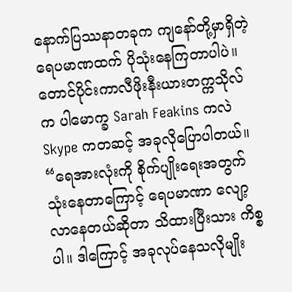နောက်ပြဿနာတခုက ကျနော်တို့မှာရှိတဲ့ ရေပမာဏထက် ပိုသုံးနေကြတာပါပဲ။ တောင်ပိုင်းကာလီဖိုးနီးယားတက္ကသိုလ် က ပါမောက္ခ Sarah Feakins ကလဲ Skype ကတဆင့် အခုလိုပြောပါတယ်။
“ရေအားလုံးကို စိုက်ပျိုးရေးအတွက် သုံးနေတာကြောင့် ရေပမာဏာ လျော့လာနေတယ်ဆိုတာ သိထားပြီးသား ကိစ္စပါ။ ဒါကြောင့် အခုလုပ်နေသလိုမျိုး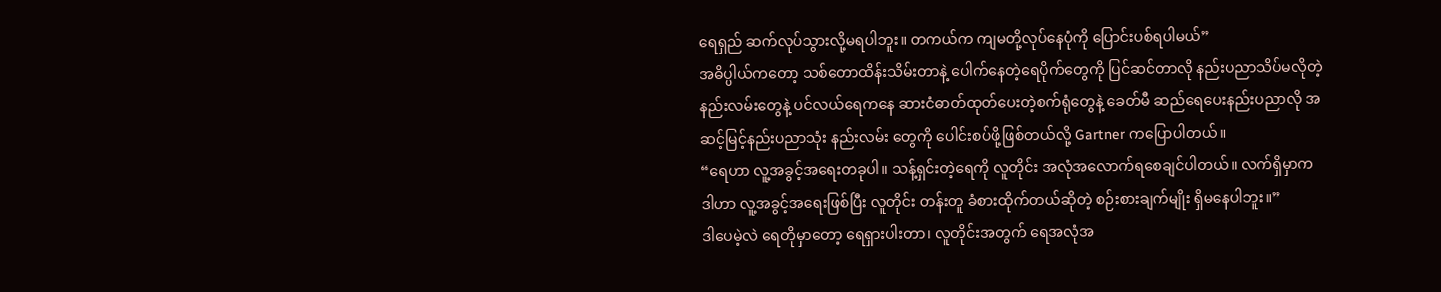ရေရှည် ဆက်လုပ်သွားလို့မရပါဘူး။ တကယ်က ကျမတို့လုပ်နေပုံကို ပြောင်းပစ်ရပါမယ်”
အဓိပ္ပါယ်ကတော့ သစ်တောထိန်းသိမ်းတာနဲ့ ပေါက်နေတဲ့ရေပိုက်တွေကို ပြင်ဆင်တာလို နည်းပညာသိပ်မလိုတဲ့ နည်းလမ်းတွေနဲ့ ပင်လယ်ရေကနေ ဆားငံဓာတ်ထုတ်ပေးတဲ့စက်ရုံတွေနဲ့ ခေတ်မီ ဆည်ရေပေးနည်းပညာလို အဆင့်မြင့်နည်းပညာသုံး နည်းလမ်း တွေကို ပေါင်းစပ်ဖို့ဖြစ်တယ်လို့ Gartner ကပြောပါတယ်။
“ရေဟာ လူ့အခွင့်အရေးတခုပါ။ သန့်ရှင်းတဲ့ရေကို လူတိုင်း အလုံအလောက်ရစေချင်ပါတယ်။ လက်ရှိမှာက ဒါဟာ လူ့အခွင့်အရေးဖြစ်ပြီး လူတိုင်း တန်းတူ ခံစားထိုက်တယ်ဆိုတဲ့ စဉ်းစားချက်မျိုး ရှိမနေပါဘူး။”
ဒါပေမဲ့လဲ ရေတိုမှာတော့ ရေရှားပါးတာ၊ လူတိုင်းအတွက် ရေအလုံအ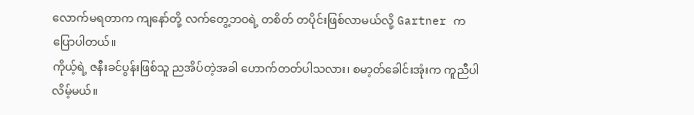လောက်မရတာက ကျနော်တို့ လက်တွေ့ဘဝရဲ့ တစိတ် တပိုင်းဖြစ်လာမယ်လို့ Gartner ကပြောပါတယ်။
ကိုယ့်ရဲ့ ဇနီးခင်ပွန်းဖြစ်သူ ညအိပ်တဲ့အခါ ဟောက်တတ်ပါသလား၊ စမာ့တ်ခေါင်းအုံးက ကူညီပါလိမ့်မယ်။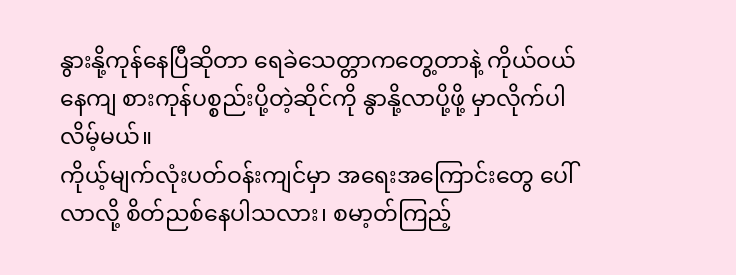နွားနို့ကုန်နေပြီဆိုတာ ရေခဲသေတ္တာကတွေ့တာနဲ့ ကိုယ်ဝယ်နေကျ စားကုန်ပစ္စည်းပို့တဲ့ဆိုင်ကို နွာနို့လာပို့ဖို့ မှာလိုက်ပါလိမ့်မယ်။
ကိုယ့်မျက်လုံးပတ်ဝန်းကျင်မှာ အရေးအကြောင်းတွေ ပေါ်လာလို့ စိတ်ညစ်နေပါသလား၊ စမာ့တ်ကြည့်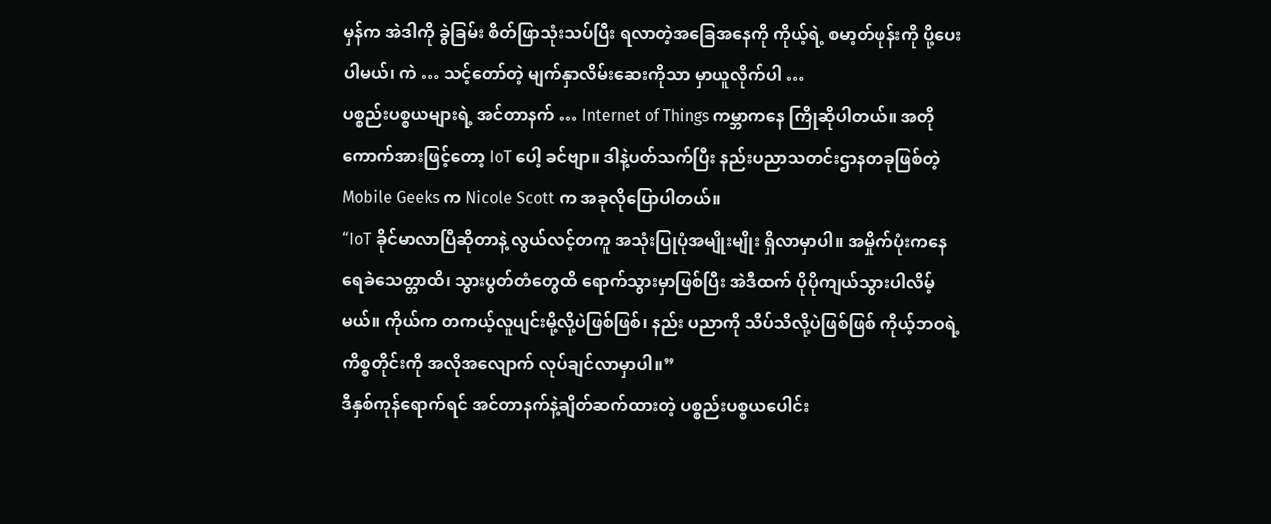မှန်က အဲဒါကို ခွဲခြမ်း စိတ်ဖြာသုံးသပ်ပြီး ရလာတဲ့အခြေအနေကို ကိုယ့်ရဲ့ စမာ့တ်ဖုန်းကို ပို့ပေးပါမယ်၊ ကဲ … သင့်တော်တဲ့ မျက်နှာလိမ်းဆေးကိုသာ မှာယူလိုက်ပါ …
ပစ္စည်းပစ္စယများရဲ့ အင်တာနက် … Internet of Things ကမ္ဘာကနေ ကြိုဆိုပါတယ်။ အတိုကောက်အားဖြင့်တော့ IoT ပေါ့ ခင်ဗျာ။ ဒါနဲ့ပတ်သက်ပြီး နည်းပညာသတင်းဌာနတခုဖြစ်တဲ့ Mobile Geeks က Nicole Scott က အခုလိုပြောပါတယ်။
“IoT ခိုင်မာလာပြီဆိုတာနဲ့ လွယ်လင့်တကူ အသုံးပြုပုံအမျိုးမျိုး ရှိလာမှာပါ။ အမှိုက်ပုံးကနေ ရေခဲသေတ္တာထိ၊ သွားပွတ်တံတွေထိ ရောက်သွားမှာဖြစ်ပြီး အဲဒီထက် ပိုပိုကျယ်သွားပါလိမ့်မယ်။ ကိုယ်က တကယ့်လူပျင်းမို့လို့ပဲဖြစ်ဖြစ်၊ နည်း ပညာကို သိပ်သိလို့ပဲဖြစ်ဖြစ် ကိုယ့်ဘဝရဲ့ကိစ္စတိုင်းကို အလိုအလျောက် လုပ်ချင်လာမှာပါ။”
ဒီနှစ်ကုန်ရောက်ရင် အင်တာနက်နဲ့ချိတ်ဆက်ထားတဲ့ ပစ္စည်းပစ္စယပေါင်း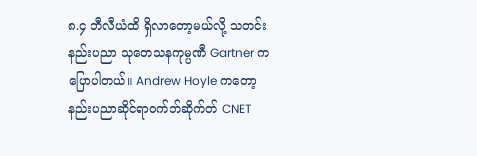၈.၄ ဘီလီယံထိ ရှိလာတော့မယ်လို့ သတင်းနည်းပညာ သုတေသနကုမ္ပဏီ Gartner ကပြောပါတယ်။ Andrew Hoyle ကတော့ နည်းပညာဆိုင်ရာဝက်ဘ်ဆိုက်တ် CNET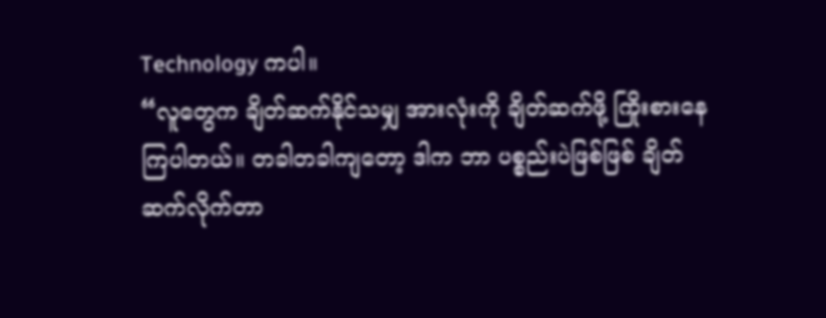Technology ကပါ။
“လူတွေက ချိတ်ဆက်နိုင်သမျှ အားလုံးကို ချိတ်ဆက်ဖို့ ကြိုးစားနေကြပါတယ်။ တခါတခါကျတော့ ဒါက ဘာ ပစ္စည်းပဲဖြစ်ဖြစ် ချိတ်ဆက်လိုက်တာ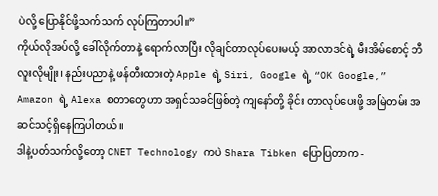ပဲလို့ ပြောနိုင်ဖို့သက်သက် လုပ်ကြတာပါ။”
ကိုယ်လိုအပ်လို့ ခေါ်လိုက်တာနဲ့ ရောက်လာပြီး လိုချင်တာလုပ်ပေးမယ့် အာလာဒင်ရဲ့ မီးအိမ်စောင့် ဘီလူးလိုမျိုး၊ နည်းပညာနဲ့ ဖန်တီးထားတဲ့ Apple ရဲ့ Siri, Google ရဲ့ “OK Google,” Amazon ရဲ့ Alexa စတာတွေဟာ အရှင်သခင်ဖြစ်တဲ့ ကျနော်တို့ ခိုင်း တာလုပ်ပေးဖို့ အမြဲတမ်း အဆင်သင့်ရှိနေကြပါတယ်။
ဒါနဲ့ပတ်သက်လို့တော့ CNET Technology ကပဲ Shara Tibken ပြောပြတာက -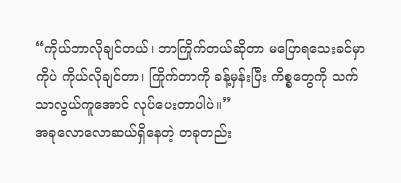“ကိုယ်ဘာလိုချင်တယ်၊ ဘာကြိုက်တယ်ဆိုတာ မပြောရသေးခင်မှာကိုပဲ ကိုယ်လိုချင်တာ၊ ကြိုက်တာကို ခန့်မှန်းပြီး ကိစ္စတွေကို သက်သာလွယ်ကူအောင် လုပ်ပေးတာပါပဲ။”
အခုလောလောဆယ်ရှိနေတဲ့ တခုတည်း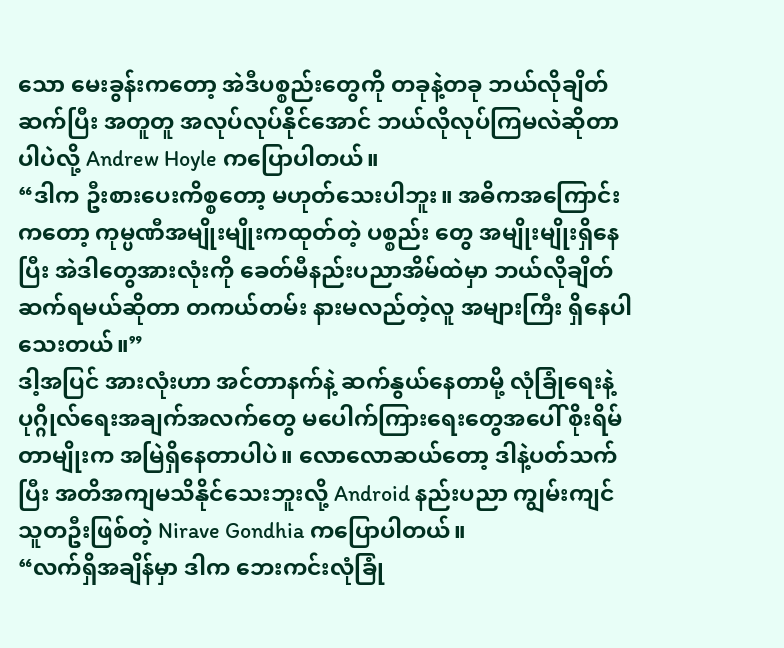သော မေးခွန်းကတော့ အဲဒီပစ္စည်းတွေကို တခုနဲ့တခု ဘယ်လိုချိတ်ဆက်ပြီး အတူတူ အလုပ်လုပ်နိုင်အောင် ဘယ်လိုလုပ်ကြမလဲဆိုတာပါပဲလို့ Andrew Hoyle ကပြောပါတယ်။
“ဒါက ဦးစားပေးကိစ္စတော့ မဟုတ်သေးပါဘူး။ အဓိကအကြောင်းကတော့ ကုမ္ပဏီအမျိုးမျိုးကထုတ်တဲ့ ပစ္စည်း တွေ အမျိုးမျိုးရှိနေပြီး အဲဒါတွေအားလုံးကို ခေတ်မီနည်းပညာအိမ်ထဲမှာ ဘယ်လိုချိတ်ဆက်ရမယ်ဆိုတာ တကယ်တမ်း နားမလည်တဲ့လူ အများကြီး ရှိနေပါသေးတယ်။”
ဒါ့အပြင် အားလုံးဟာ အင်တာနက်နဲ့ ဆက်နွယ်နေတာမို့ လုံခြုံရေးနဲ့ ပုဂ္ဂိုလ်ရေးအချက်အလက်တွေ မပေါက်ကြားရေးတွေအပေါ် စိုးရိမ်တာမျိုးက အမြဲရှိနေတာပါပဲ။ လောလောဆယ်တော့ ဒါနဲ့ပတ်သက်ပြီး အတိအကျမသိနိုင်သေးဘူးလို့ Android နည်းပညာ ကျွမ်းကျင်သူတဦးဖြစ်တဲ့ Nirave Gondhia ကပြောပါတယ်။
“လက်ရှိအချိန်မှာ ဒါက ဘေးကင်းလုံခြုံ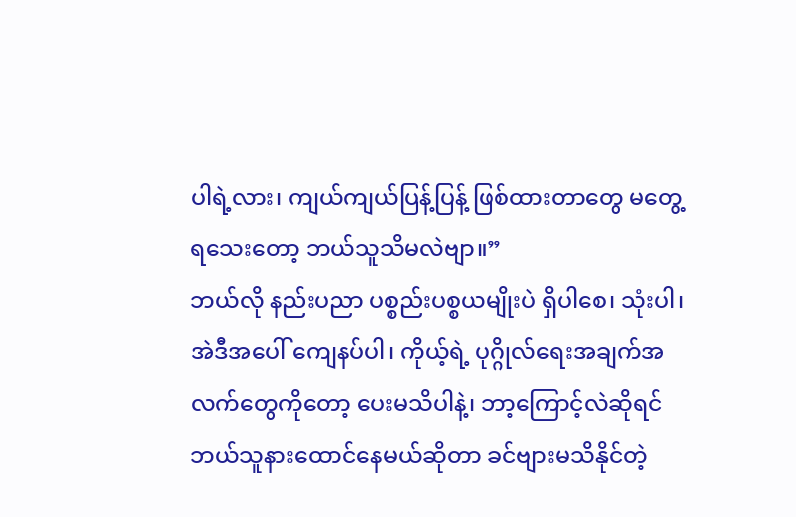ပါရဲ့လား၊ ကျယ်ကျယ်ပြန့်ပြန့် ဖြစ်ထားတာတွေ မတွေ့ရသေးတော့ ဘယ်သူသိမလဲဗျာ။”
ဘယ်လို နည်းပညာ ပစ္စည်းပစ္စယမျိုးပဲ ရှိပါစေ၊ သုံးပါ၊ အဲဒီအပေါ် ကျေနပ်ပါ၊ ကိုယ့်ရဲ့ ပုဂ္ဂိုလ်ရေးအချက်အလက်တွေကိုတော့ ပေးမသိပါနဲ့၊ ဘာ့ကြောင့်လဲဆိုရင် ဘယ်သူနားထောင်နေမယ်ဆိုတာ ခင်ဗျားမသိနိုင်တဲ့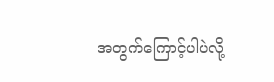အတွက်ကြောင့်ပါပဲလို့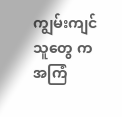ကျွမ်းကျင်သူတွေ က အကြံ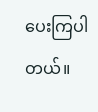ပေးကြပါတယ်။